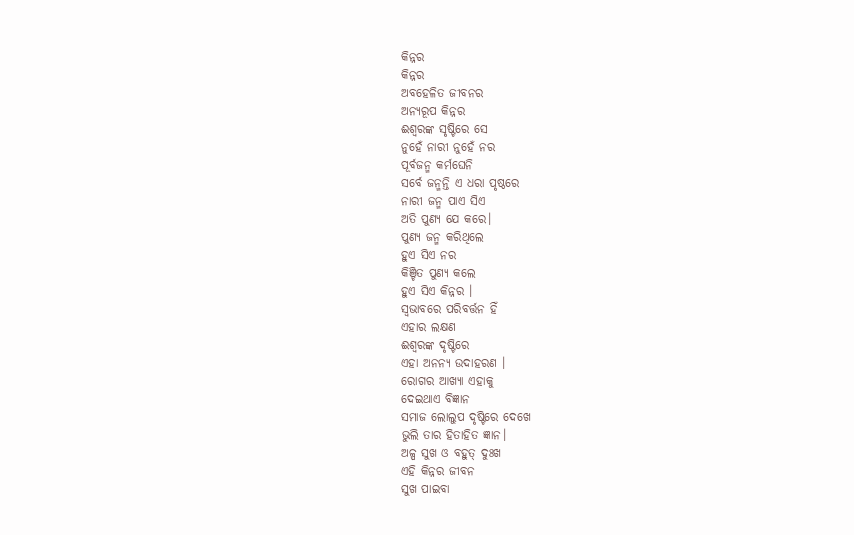କିନ୍ନର
କିନ୍ନର
ଅବହେଳିତ ଜୀବନର
ଅନ୍ୟରୂପ କିନ୍ନର
ଈଶ୍ୱରଙ୍କ ସୃଷ୍ଟିରେ ସେ
ନୁହେଁ ନାରୀ ନୁହେଁ ନର
ପୂର୍ବଜନ୍ମ କର୍ମଘେନି
ସର୍ବେ ଜନ୍ମନ୍ତି ଏ ଧରା ପୃଷ୍ଠରେ
ନାରୀ ଜନ୍ମ ପାଏ ସିଏ
ଅତି ପୁଣ୍ୟ ଯେ କରେ।
ପୁଣ୍ୟ ଜନ୍ମ କରିଥିଲେ
ହୁଏ ସିଏ ନର
କିଞ୍ଚିତ ପୁଣ୍ୟ କଲେ
ହୁଏ ସିଏ କିନ୍ନର ।
ସ୍ୱଭାବରେ ପରିବର୍ତ୍ତନ ହିଁ
ଏହାର ଲକ୍ଷଣ
ଈଶ୍ୱରଙ୍କ ଦୃଷ୍ଟିରେ
ଏହା ଅନନ୍ୟ ଉଦାହରଣ ।
ରୋଗର ଆଖ୍ୟା ଏହାକୁ
ଦେଇଥାଏ ବିଜ୍ଞାନ
ସମାଜ ଲୋଲୁପ ଦୃଷ୍ଟିରେ ଦେଖେ
ଭୁଲି ତାର ହିତାହିତ ଜ୍ଞାନ।
ଅଳ୍ପ ସୁଖ ଓ ବହୁତ୍ ଦୁଃଖ
ଏହି କିନ୍ନର ଜୀବନ
ସୁଖ ପାଇବା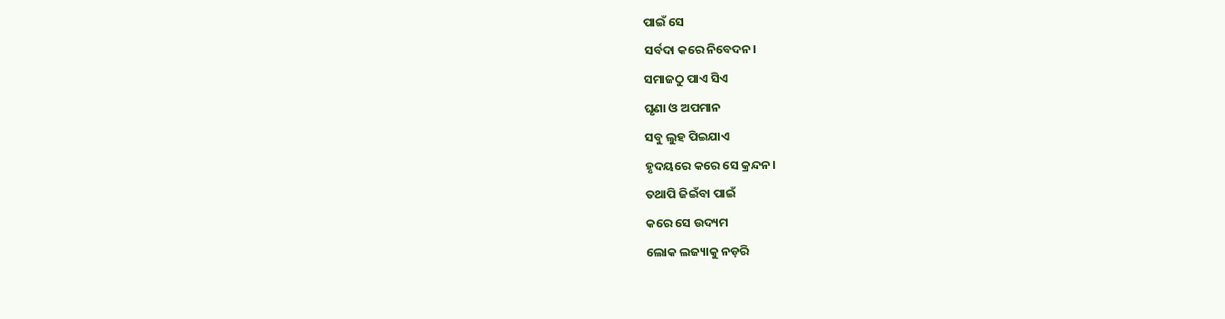ପାଇଁ ସେ
ସର୍ବଦା କରେ ନିବେଦନ।
ସମାଜଠୁ ପାଏ ସିଏ
ଘୃଣା ଓ ଅପମାନ
ସବୁ ଲୁହ ପିଇଯାଏ
ହୃଦୟରେ କରେ ସେ କ୍ରନ୍ଦନ।
ତଥାପି ଜିଇଁବା ପାଇଁ
କରେ ସେ ଉଦ୍ୟମ
ଲୋକ ଲଜ୍ୟାକୁ ନଡ଼ରି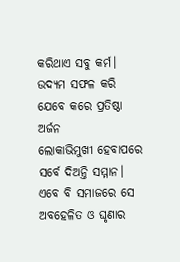କରିଥାଏ ସବୁ କର୍ମ।
ଉଦ୍ୟମ ସଫଳ କରି
ଯେବେ କରେ ପ୍ରତିଷ୍ଠା ଅର୍ଜନ
ଲୋକାଭିମୁଖୀ ହେବାପରେ
ସର୍ବେ ଦିଅନ୍ତି ସମ୍ମାନ।
ଏବେ ବି ସମାଜରେ ସେ
ଅବହେଳିତ ଓ ଘୃଣାର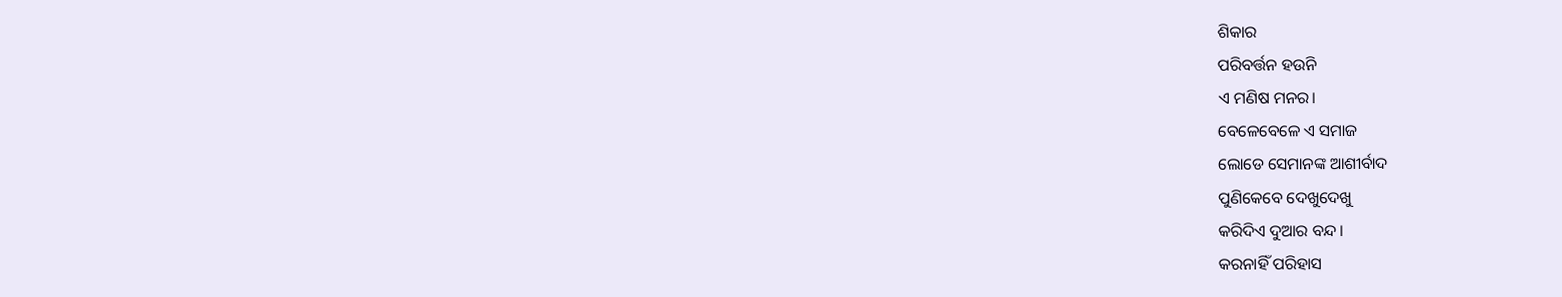ଶିକାର
ପରିବର୍ତ୍ତନ ହଉନି
ଏ ମଣିଷ ମନର।
ବେଳେବେଳେ ଏ ସମାଜ
ଲୋଡେ ସେମାନଙ୍କ ଆଶୀର୍ବାଦ
ପୁଣିକେବେ ଦେଖୁଦେଖୁ
କରିଦିଏ ଦୁଆର ବନ୍ଦ।
କରନାହିଁ ପରିହାସ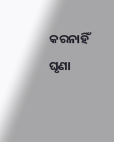କରନାହିଁ ଘୃଣା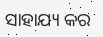ସାହାଯ୍ୟ କର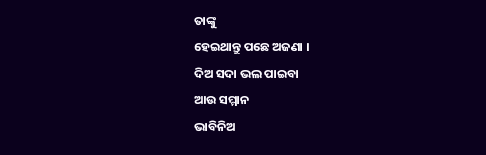ତାଙ୍କୁ
ହେଇଥାନ୍ତୁ ପଛେ ଅଜଣା ।
ଦିଅ ସଦା ଭଲ ପାଇବା
ଆଉ ସମ୍ମାନ
ଭାବିନିଅ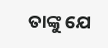ତାଙ୍କୁ ଯେ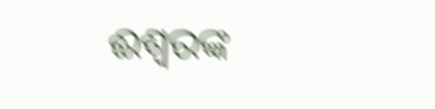ଈଶ୍ୱରଙ୍କ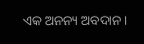ଏକ ଅନନ୍ୟ ଅବଦାନ।